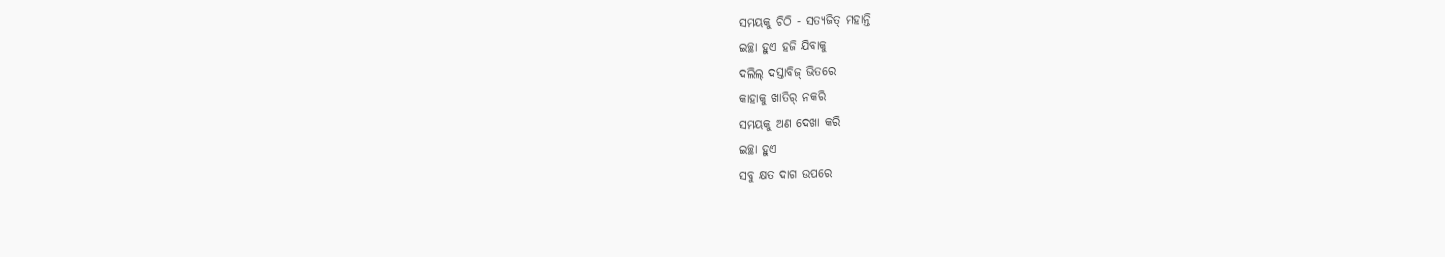ସମୟକୁ ଚିଠି - ସତ୍ୟଜିତ୍ ମହାନ୍ତି
ଇଚ୍ଛା ହୁଏ ହଜି ଯିବାକୁ
ଦଲିଲ୍ ଦସ୍ତାବିଜ୍ ଭିତରେ
କାହାକୁ ଖାତିର୍ ନକରି
ସମୟକୁ ଅଣ ଦେଖା କରି
ଇଚ୍ଛା ହୁଏ
ସବୁ କ୍ଷତ ଦାଗ ଉପରେ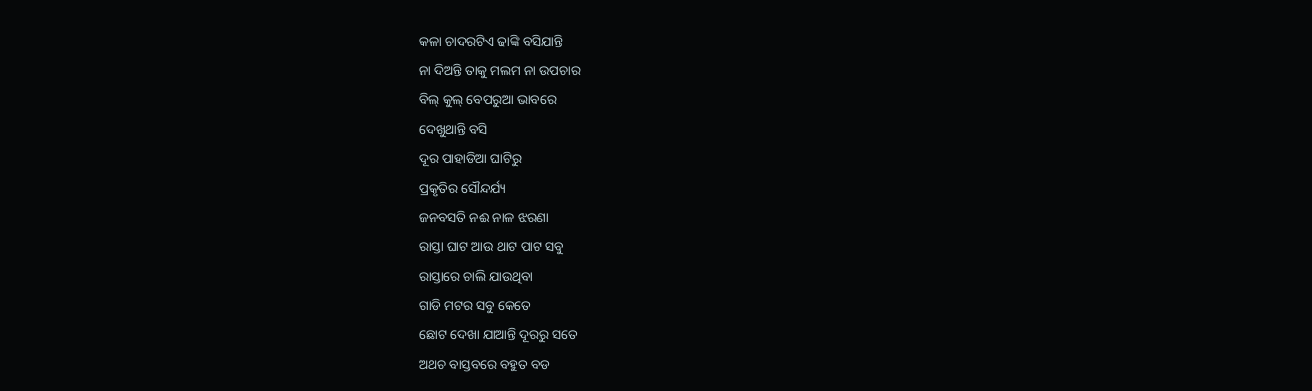କଳା ଚାଦରଟିଏ ଢାଙ୍କି ବସିଯାନ୍ତି
ନା ଦିଅନ୍ତି ତାକୁ ମଲମ ନା ଉପଚାର
ବିଲ୍ କୁଲ୍ ବେପରୁଆ ଭାବରେ
ଦେଖୁଥାନ୍ତି ବସି
ଦୂର ପାହାଡିଆ ଘାଟିରୁ
ପ୍ରକୃତିର ସୌନ୍ଦର୍ଯ୍ୟ
ଜନବସତି ନଈ ନାଳ ଝରଣା
ରାସ୍ତା ଘାଟ ଆଉ ଥାଟ ପାଟ ସବୁ
ରାସ୍ତାରେ ଚାଲି ଯାଉଥିବା
ଗାଡି ମଟର ସବୁ କେତେ
ଛୋଟ ଦେଖା ଯାଆନ୍ତି ଦୂରରୁ ସତେ
ଅଥଚ ବାସ୍ତବରେ ବହୁତ ବଡ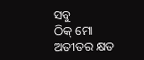ସବୁ
ଠିକ୍ ମୋ ଅତୀତର କ୍ଷତ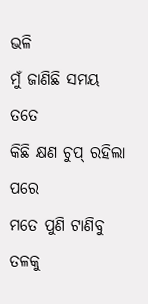ଭଳି
ମୁଁ ଜାଣିଛି ସମୟ ତତେ
କିଛି କ୍ଷଣ ଚୁପ୍ ରହିଲା ପରେ
ମତେ ପୁଣି ଟାଣିବୁ ତଳକୁ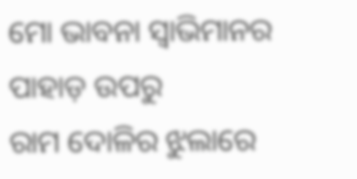ମୋ ଭାବନା ସ୍ୱାଭିମାନର ପାହାଡ଼ ଉପରୁ
ରାମ ଦୋଳିର ଝୁଲାରେ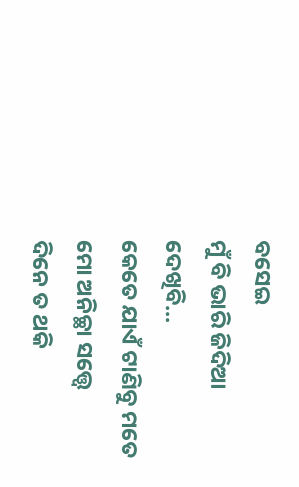ବସେଇ
ମୁଁ ବି ଭାରି ଜିଦିଆ
ଦେଖିବି...
କେତେ ଯାଏଁ ଟାଣିବୁ ମତେ
ମୋ ଅନିଚ୍ଛା ସତ୍ତ୍ୱେ
ଦିନେ ତ ଥକି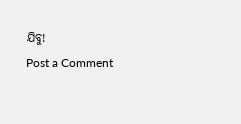ଯିବୁ!
Post a Comment